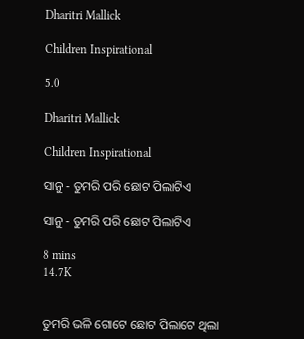Dharitri Mallick

Children Inspirational

5.0

Dharitri Mallick

Children Inspirational

ସାନୁ - ତୁମରି ପରି ଛୋଟ ପିଲାଟିଏ

ସାନୁ - ତୁମରି ପରି ଛୋଟ ପିଲାଟିଏ

8 mins
14.7K


ତୁମରି ଭଳି ଗୋଟେ ଛୋଟ ପିଲାଟେ ଥିଲା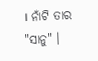। ନାଁଟି ତାର "ସାନୁ" ।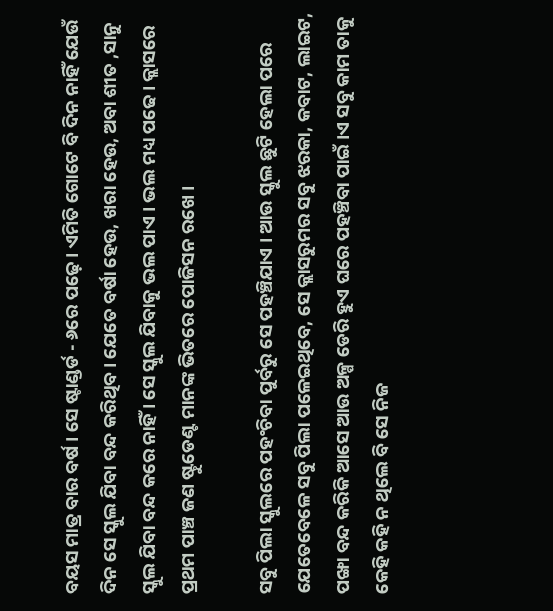ବୟସ ମାତ୍ର ବାର ବର୍ଷ । ସେ ଷ୍ଟାଣ୍ଡର୍ଡ - ୬ରେ ପଢ଼େ । ଏମିତି ଗୋଟେ ବି ଦିନ ନାହିଁ ଯେଉଁ ଦିନ ସେ ସ୍କୁଲ ଯିବା ବନ୍ଦ କରିଥିବ । ଯେତେ ବର୍ଷା ହେଉ, ଖରା ହେଉ, ଅବା ଶୀତ ,ସାନୁ ସ୍କୁଲ ଯିବା ବନ୍ଦ କରେ ନାହିଁ । ସେ ସ୍କୁଲ ଯିବାକୁ ଭଲ ପାଏ । ଭଲ ମଧ୍ୟ ପଢେ । କ୍ଲାସରେ ପ୍ରଥମ ପାଞ୍ଚ ଜଣ ଷ୍ଟୁଡେଣ୍ଟ ମାନଙ୍କ ଭିତରେ ପୋଜିସନ ରଖେ ।

ସବୁ ପିଲା ସ୍କୁଲରେ ପହଂଚିବା ପୁର୍ବରୁ ସେ ପହଞ୍ଚିଯାଏ । ଆଉ ସ୍କୁଲ ଛୁଟି ହେଲା ପରେ ଯେତେବେଳେ ସବୁ ପିଲା ପଳେଇଥିବେ, ସେ କ୍ଲାସରୁମର ସବୁ ଝରକା, କବାଟ, ଲାଇଟ, ପଙ୍ଖା ବନ୍ଦ କରିକି ଆସେ ଆଉ ଅଳ୍ପ ଡେରି ହୁଏ ଘରେ ପହଞ୍ଚିବା ପାଇଁ ।ଏ ସବୁ କାମ ତାକୁ କେହି କହି ନ ଥିଲେ ବି ସେ ନିଜ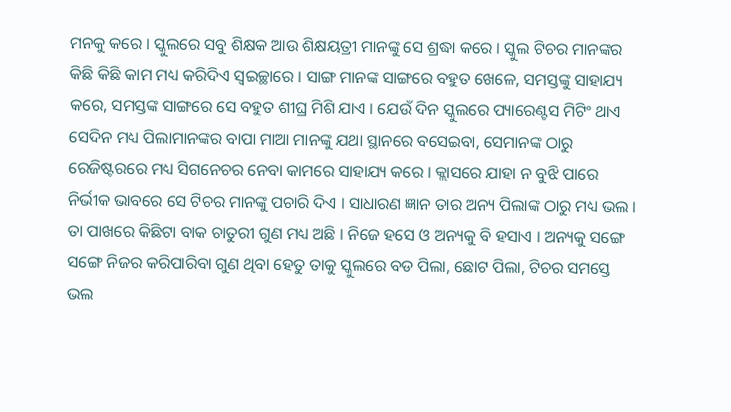ମନକୁ କରେ । ସ୍କୁଲରେ ସବୁ ଶିକ୍ଷକ ଆଉ ଶିକ୍ଷୟତ୍ରୀ ମାନଙ୍କୁ ସେ ଶ୍ରଦ୍ଧା କରେ । ସ୍କୁଲ ଟିଚର ମାନଙ୍କର କିଛି କିଛି କାମ ମଧ୍ୟ କରିଦିଏ ସ୍ୱଇଚ୍ଛାରେ । ସାଙ୍ଗ ମାନଙ୍କ ସାଙ୍ଗରେ ବହୁତ ଖେଳେ, ସମସ୍ତଙ୍କୁ ସାହାଯ୍ୟ କରେ, ସମସ୍ତଙ୍କ ସାଙ୍ଗରେ ସେ ବହୁତ ଶୀଘ୍ର ମିଶି ଯାଏ । ଯେଉଁ ଦିନ ସ୍କୁଲରେ ପ୍ୟାରେଣ୍ଟସ ମିଟିଂ ଥାଏ ସେଦିନ ମଧ୍ୟ ପିଲାମାନଙ୍କର ବାପା ମାଆ ମାନଙ୍କୁ ଯଥା ସ୍ଥାନରେ ବସେଇବା, ସେମାନଙ୍କ ଠାରୁ ରେଜିଷ୍ଟରରେ ମଧ୍ୟ ସିଗନେଚର ନେବା କାମରେ ସାହାଯ୍ୟ କରେ । କ୍ଲାସରେ ଯାହା ନ ବୁଝି ପାରେ ନିର୍ଭୀକ ଭାବରେ ସେ ଟିଚର ମାନଙ୍କୁ ପଚାରି ଦିଏ । ସାଧାରଣ ଜ୍ଞାନ ତାର ଅନ୍ୟ ପିଲାଙ୍କ ଠାରୁ ମଧ୍ୟ ଭଲ । ତା ପାଖରେ କିଛିଟା ବାକ ଚାତୁରୀ ଗୁଣ ମଧ୍ୟ ଅଛି । ନିଜେ ହସେ ଓ ଅନ୍ୟକୁ ବି ହସାଏ । ଅନ୍ୟକୁ ସଙ୍ଗେ ସଙ୍ଗେ ନିଜର କରିପାରିବା ଗୁଣ ଥିବା ହେତୁ ତାକୁ ସ୍କୁଲରେ ବଡ ପିଲା, ଛୋଟ ପିଲା, ଟିଚର ସମସ୍ତେ ଭଲ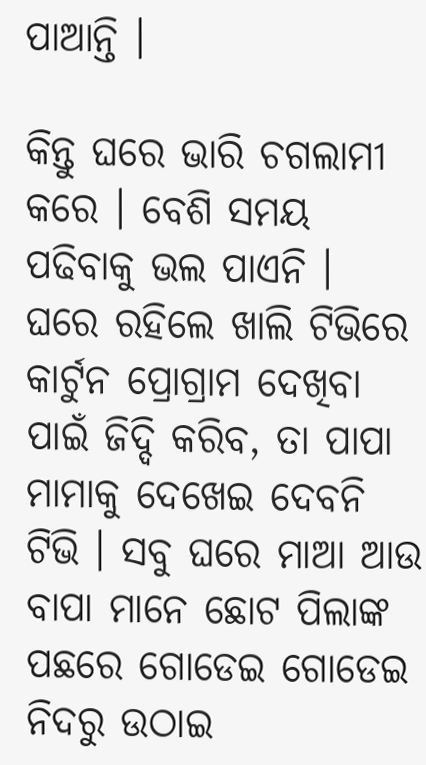ପାଆନ୍ତି ।

କିନ୍ତୁ ଘରେ ଭାରି ଚଗଲାମୀ କରେ । ବେଶି ସମୟ ପଢିବାକୁ ଭଲ ପାଏନି । ଘରେ ରହିଲେ ଖାଲି ଟିଭିରେ କାର୍ଟୁନ ପ୍ରୋଗ୍ରାମ ଦେଖିବା ପାଇଁ ଜିଦ୍ଦି କରିବ, ତା ପାପା ମାମାକୁ ଦେଖେଇ ଦେବନି ଟିଭି । ସବୁ ଘରେ ମାଆ ଆଉ ବାପା ମାନେ ଛୋଟ ପିଲାଙ୍କ ପଛରେ ଗୋଡେଇ ଗୋଡେଇ ନିଦରୁ ଉଠାଇ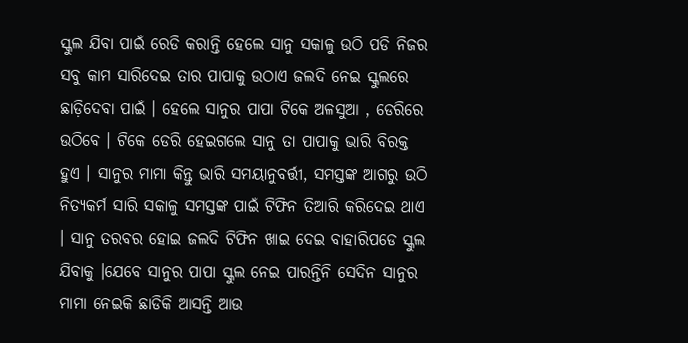ସ୍କୁଲ ଯିବା ପାଇଁ ରେଡି କରାନ୍ତି ହେଲେ ସାନୁ ସକାଳୁ ଉଠି ପଡି ନିଜର ସବୁ କାମ ସାରିଦେଇ ତାର ପାପାକୁ ଉଠାଏ ଜଲଦି ନେଇ ସ୍କୁଲରେ ଛାଡ଼ିଦେବା ପାଇଁ । ହେଲେ ସାନୁର ପାପା ଟିକେ ଅଳସୁଆ , ଡେରିରେ ଉଠିବେ । ଟିକେ ଡେରି ହେଇଗଲେ ସାନୁ ତା ପାପାକୁ ଭାରି ବିରକ୍ତ ହୁଏ । ସାନୁର ମାମା କିନ୍ତୁ ଭାରି ସମୟାନୁବର୍ତ୍ତୀ, ସମସ୍ତଙ୍କ ଆଗରୁ ଉଠି ନିତ୍ୟକର୍ମ ସାରି ସକାଳୁ ସମସ୍ତଙ୍କ ପାଇଁ ଟିଫିନ ତିଆରି କରିଦେଇ ଥାଏ । ସାନୁ ତରବର ହୋଇ ଜଲଦି ଟିଫିନ ଖାଇ ଦେଇ ବାହାରିପଡେ ସ୍କୁଲ ଯିବାକୁ ।ଯେବେ ସାନୁର ପାପା ସ୍କୁଲ ନେଇ ପାରନ୍ତିନି ସେଦିନ ସାନୁର ମାମା ନେଇକି ଛାଡିକି ଆସନ୍ତି ଆଉ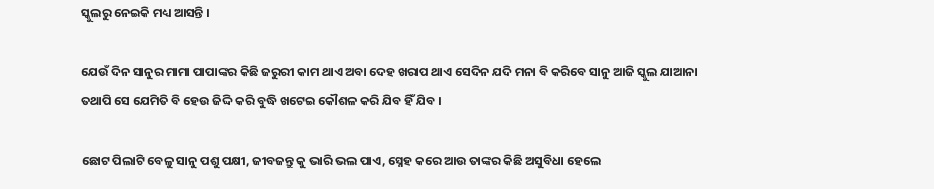ସ୍କୁଲରୁ ନେଇକି ମଧ୍ୟ ଆସନ୍ତି ।

ଯେଉଁ ଦିନ ସାନୁର ମାମା ପାପାଙ୍କର କିଛି ଜରୁରୀ କାମ ଥାଏ ଅବା ଦେହ ଖରାପ ଥାଏ ସେଦିନ ଯଦି ମନା ବି କରିବେ ସାନୁ ଆଜି ସ୍କୁଲ ଯାଆନା ତଥାପି ସେ ଯେମିତି ବି ହେଉ ଜିଦ୍ଦି କରି ବୁଦ୍ଧି ଖଟେଇ କୌଶଳ କରି ଯିବ ହିଁ ଯିବ ।

ଛୋଟ ପିଲାଟି ବେଳୁ ସାନୁ ପଶୁ ପକ୍ଷୀ, ଜୀବଜନ୍ତୁ କୁ ଭାରି ଭଲ ପାଏ, ସ୍ନେହ କରେ ଆଉ ତାଙ୍କର କିଛି ଅସୁବିଧା ହେଲେ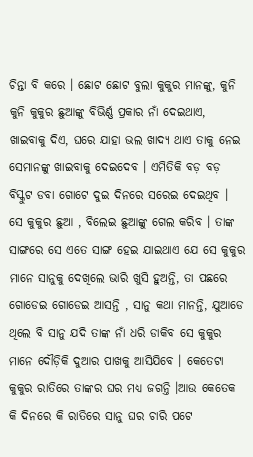ଚିନ୍ତା ବି କରେ । ଛୋଟ ଛୋଟ ବୁଲା କୁକୁର ମାନଙ୍କୁ, କୁନି କୁନି କୁକୁର ଛୁଆଙ୍କୁ ବିଭିର୍ଣ୍ଣ ପ୍ରକାର ନାଁ ଦେଇଥାଏ, ଖାଇବାକୁ ଦିଏ, ଘରେ ଯାହା ଭଲ ଖାଦ୍ୟ ଥାଏ ତାକୁ ନେଇ ସେମାନଙ୍କୁ ଖାଇବାକୁ ଦେଇଦେବ । ଏମିତିକି ବଡ଼ ବଡ଼ ବିସ୍କୁଟ ଡବା ଗୋଟେ ଦୁଇ ଦିନରେ ସରେଇ ଦେଇଥିବ । ସେ କୁକୁର ଛୁଆ , ବିଲେଇ ଛୁଆଙ୍କୁ ଗେଲ କରିବ । ତାଙ୍କ ସାଙ୍ଗରେ ସେ ଏତେ ସାଙ୍ଗ ହେଇ ଯାଇଥାଏ ଯେ ସେ କୁକୁର ମାନେ ସାନୁକୁ ଦେଖିଲେ ଭାରି ଖୁସି ହୁଅନ୍ତି, ତା ପଛରେ ଗୋଡେଇ ଗୋଡେଇ ଆସନ୍ତି , ସାନୁ କଥା ମାନନ୍ତି, ଯୁଆଡେ ଥିଲେ ବି ସାନୁ ଯଦି ତାଙ୍କ ନାଁ ଧରି ଡାକିବ ସେ କୁକୁର ମାନେ ଦୌଡ଼ିକି ଦୁଆର ପାଖକୁ ଆସିଯିବେ । କେତେଟା କୁକୁର ରାତିରେ ତାଙ୍କର ଘର ମଧ୍ୟ ଜଗନ୍ତି ।ଆଉ କେତେକ କି ଦିନରେ କି ରାତିରେ ସାନୁ ଘର ଚାରି ପଟେ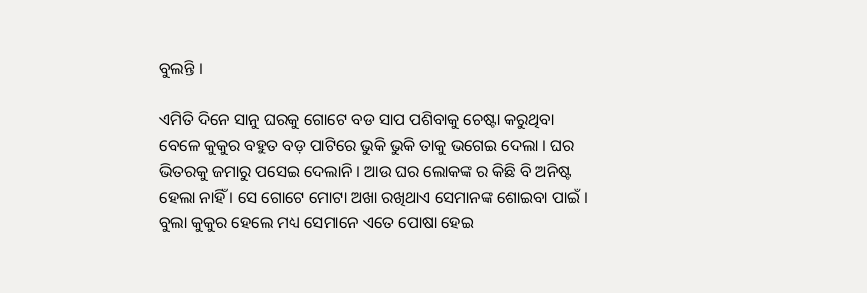ବୁଲନ୍ତି ।

ଏମିତି ଦିନେ ସାନୁ ଘରକୁ ଗୋଟେ ବଡ ସାପ ପଶିବାକୁ ଚେଷ୍ଟା କରୁଥିବା ବେଳେ କୁକୁର ବହୁତ ବଡ଼ ପାଟିରେ ଭୁକି ଭୁକି ତାକୁ ଭଗେଇ ଦେଲା । ଘର ଭିତରକୁ ଜମାରୁ ପସେଇ ଦେଲାନି । ଆଉ ଘର ଲୋକଙ୍କ ର କିଛି ବି ଅନିଷ୍ଟ ହେଲା ନାହିଁ । ସେ ଗୋଟେ ମୋଟା ଅଖା ରଖିଥାଏ ସେମାନଙ୍କ ଶୋଇବା ପାଇଁ । ବୁଲା କୁକୁର ହେଲେ ମଧ୍ୟ ସେମାନେ ଏତେ ପୋଷା ହେଇ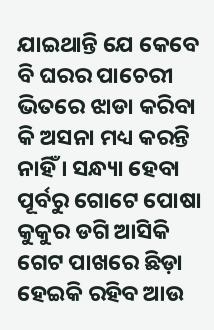ଯାଇଥାନ୍ତି ଯେ କେବେ ବି ଘରର ପାଚେରୀ ଭିତରେ ଝାଡା କରିବା କି ଅସନା ମଧ୍ୟ କରନ୍ତି ନାହିଁ । ସନ୍ଧ୍ୟା ହେବା ପୂର୍ବରୁ ଗୋଟେ ପୋଷା କୁକୁର ଡଗି ଆସିକି ଗେଟ ପାଖରେ ଛିଡ଼ା ହେଇକି ରହିବ ଆଉ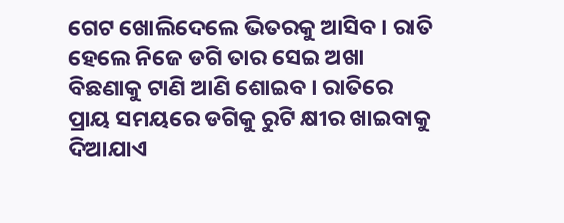ଗେଟ ଖୋଲିଦେଲେ ଭିତରକୁ ଆସିବ । ରାତି ହେଲେ ନିଜେ ଡଗି ତାର ସେଇ ଅଖା ବିଛଣାକୁ ଟାଣି ଆଣି ଶୋଇବ । ରାତିରେ ପ୍ରାୟ ସମୟରେ ଡଗିକୁ ରୁଟି କ୍ଷୀର ଖାଇବାକୁ ଦିଆଯାଏ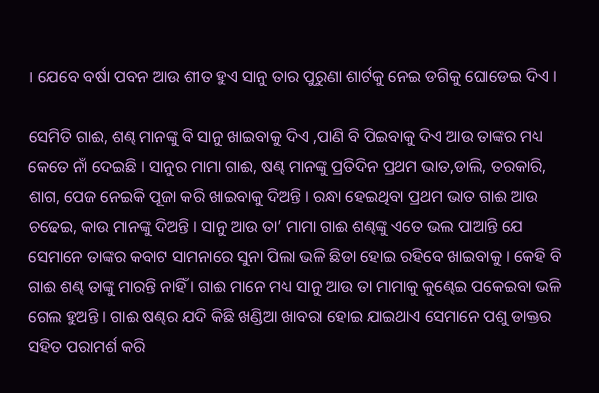। ଯେବେ ବର୍ଷା ପବନ ଆଉ ଶୀତ ହୁଏ ସାନୁ ତାର ପୁରୁଣା ଶାର୍ଟକୁ ନେଇ ଡଗିକୁ ଘୋଡେଇ ଦିଏ ।

ସେମିତି ଗାଈ, ଶଣ୍ଢ ମାନଙ୍କୁ ବି ସାନୁ ଖାଇବାକୁ ଦିଏ ,ପାଣି ବି ପିଇବାକୁ ଦିଏ ଆଉ ତାଙ୍କର ମଧ୍ୟ କେତେ ନାଁ ଦେଇଛି । ସାନୁର ମାମା ଗାଈ, ଷଣ୍ଢ ମାନଙ୍କୁ ପ୍ରତିଦିନ ପ୍ରଥମ ଭାତ,ଡାଲି, ତରକାରି, ଶାଗ, ପେଜ ନେଇକି ପୂଜା କରି ଖାଇବାକୁ ଦିଅନ୍ତି । ରନ୍ଧା ହେଇଥିବା ପ୍ରଥମ ଭାତ ଗାଈ ଆଉ ଚଢେଇ, କାଉ ମାନଙ୍କୁ ଦିଅନ୍ତି । ସାନୁ ଆଉ ତା’ ମାମା ଗାଈ ଶଣ୍ଢଙ୍କୁ ଏତେ ଭଲ ପାଆନ୍ତି ଯେ ସେମାନେ ତାଙ୍କର କବାଟ ସାମନାରେ ସୁନା ପିଲା ଭଳି ଛିଡା ହୋଇ ରହିବେ ଖାଇବାକୁ । କେହି ବି ଗାଈ ଶଣ୍ଢ ତାଙ୍କୁ ମାରନ୍ତି ନାହିଁ । ଗାଈ ମାନେ ମଧ୍ୟ ସାନୁ ଆଉ ତା ମାମାକୁ କୁଣ୍ଢେଇ ପକେଇବା ଭଳି ଗେଲ ହୁଅନ୍ତି । ଗାଈ ଷଣ୍ଢର ଯଦି କିଛି ଖଣ୍ଡିଆ ଖାବରା ହୋଇ ଯାଇଥାଏ ସେମାନେ ପଶୁ ଡାକ୍ତର ସହିତ ପରାମର୍ଶ କରି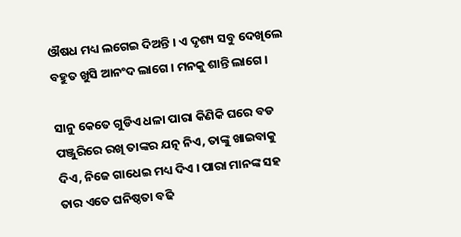ଔଷଧ ମଧ୍ୟ ଲଗେଇ ଦିଅନ୍ତି । ଏ ଦୃଶ୍ୟ ସବୁ ଦେଖିଲେ ବହୁତ ଖୁସି ଆନଂଦ ଲାଗେ । ମନକୁ ଶାନ୍ତି ଲାଗେ ।

ସାନୁ କେତେ ଗୁଡିଏ ଧଳା ପାରା କିଣିକି ଘରେ ବଡ ପଞ୍ଜୁରିରେ ରଖି ତାଙ୍କର ଯତ୍ନ ନିଏ, ତାଙ୍କୁ ଖାଇବାକୁ ଦିଏ, ନିଜେ ଗାଧେଇ ମଧ୍ୟ ଦିଏ । ପାରା ମାନଙ୍କ ସହ ତାର ଏତେ ଘନିଷ୍ଠତା ବଢି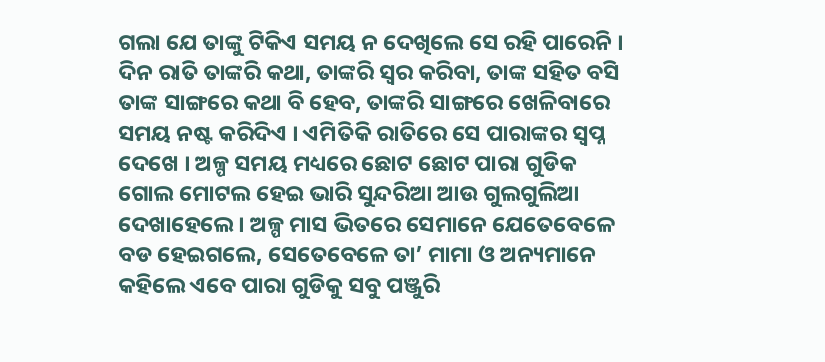ଗଲା ଯେ ତାଙ୍କୁ ଟିକିଏ ସମୟ ନ ଦେଖିଲେ ସେ ରହି ପାରେନି । ଦିନ ରାତି ତାଙ୍କରି କଥା, ତାଙ୍କରି ସ୍ୱର କରିବା, ତାଙ୍କ ସହିତ ବସି ତାଙ୍କ ସାଙ୍ଗରେ କଥା ବି ହେବ, ତାଙ୍କରି ସାଙ୍ଗରେ ଖେଳିବାରେ ସମୟ ନଷ୍ଟ କରିଦିଏ । ଏମିତିକି ରାତିରେ ସେ ପାରାଙ୍କର ସ୍ବପ୍ନ ଦେଖେ । ଅଳ୍ପ ସମୟ ମଧ୍ୟରେ ଛୋଟ ଛୋଟ ପାରା ଗୁଡିକ ଗୋଲ ମୋଟଲ ହେଇ ଭାରି ସୁନ୍ଦରିଆ ଆଉ ଗୁଲଗୁଲିଆ ଦେଖାହେଲେ । ଅଳ୍ପ ମାସ ଭିତରେ ସେମାନେ ଯେତେବେଳେ ବଡ ହେଇଗଲେ, ସେତେବେଳେ ତା’ ମାମା ଓ ଅନ୍ୟମାନେ କହିଲେ ଏବେ ପାରା ଗୁଡିକୁ ସବୁ ପଞ୍ଜୁରି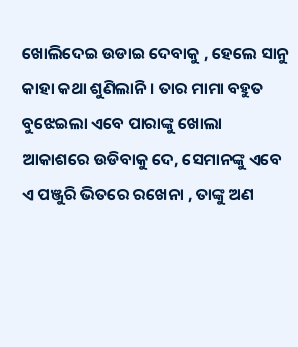ଖୋଲିଦେଇ ଉଡାଇ ଦେବାକୁ , ହେଲେ ସାନୁ କାହା କଥା ଶୁଣିଲାନି। ତାର ମାମା ବହୁତ ବୁଝେଇଲା ଏବେ ପାରାଙ୍କୁ ଖୋଲା ଆକାଶରେ ଉଡିବାକୁ ଦେ, ସେମାନଙ୍କୁ ଏବେ ଏ ପଞ୍ଜୁରି ଭିତରେ ରଖେନା , ତାଙ୍କୁ ଅଣ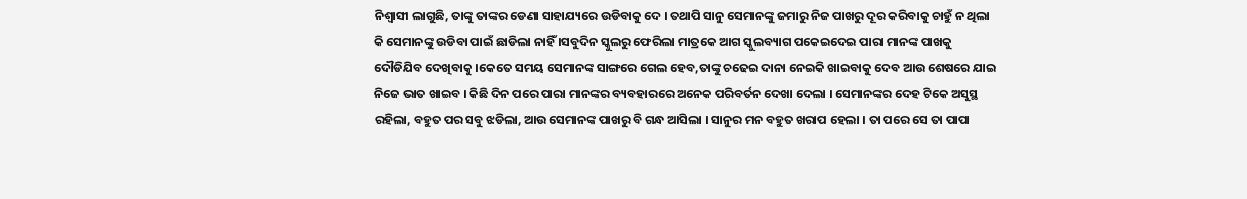ନିଶ୍ୱାସୀ ଲାଗୁଛି, ତାଙ୍କୁ ତାଙ୍କର ଡେଣା ସାହାଯ୍ୟରେ ଉଡିବାକୁ ଦେ । ତଥାପି ସାନୁ ସେମାନଙ୍କୁ ଜମାରୁ ନିଜ ପାଖରୁ ଦୂର କରିବାକୁ ଚାହୁଁ ନ ଥିଲା କି ସେମାନଙ୍କୁ ଉଡିବା ପାଇଁ ଛାଡିଲା ନାହିଁ ।ସବୁଦିନ ସ୍କୁଲରୁ ଫେରିଲା ମାତ୍ରକେ ଆଗ ସ୍କୁଲବ୍ୟାଗ ପକେଇଦେଇ ପାରା ମାନଙ୍କ ପାଖକୁ ଦୌଡିଯିବ ଦେଖିବାକୁ ।କେତେ ସମୟ ସେମାନଙ୍କ ସାଙ୍ଗରେ ଗେଲ ହେବ,ତାଙ୍କୁ ଚଢେଇ ଦାନା ନେଇକି ଖାଇବାକୁ ଦେବ ଆଉ ଶେଷରେ ଯାଇ ନିଜେ ଭାତ ଖାଇବ । କିଛି ଦିନ ପରେ ପାରା ମାନଙ୍କର ବ୍ୟବହାରରେ ଅନେକ ପରିବର୍ତନ ଦେଖା ଦେଲା । ସେମାନଙ୍କର ଦେହ ଟିକେ ଅସୁସ୍ଥ ରହିଲା, ବହୁତ ପର ସବୁ ଝଡିଲା, ଆଉ ସେମାନଙ୍କ ପାଖରୁ ବି ଗନ୍ଧ ଆସିଲା । ସାନୁର ମନ ବହୁତ ଖରାପ ହେଲା । ତା ପରେ ସେ ତା ପାପା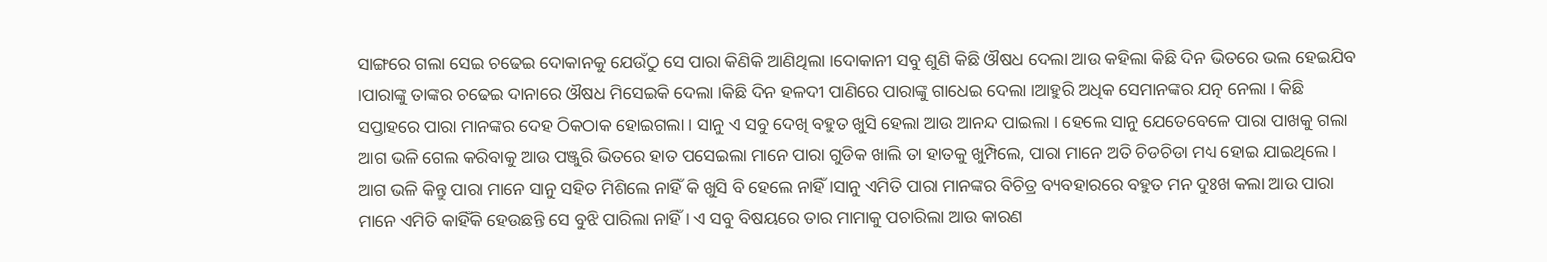ସାଙ୍ଗରେ ଗଲା ସେଇ ଚଢେଇ ଦୋକାନକୁ ଯେଉଁଠୁ ସେ ପାରା କିଣିକି ଆଣିଥିଲା ।ଦୋକାନୀ ସବୁ ଶୁଣି କିଛି ଔଷଧ ଦେଲା ଆଉ କହିଲା କିଛି ଦିନ ଭିତରେ ଭଲ ହେଇଯିବ ।ପାରାଙ୍କୁ ତାଙ୍କର ଚଢେଇ ଦାନାରେ ଔଷଧ ମିସେଇକି ଦେଲା ।କିଛି ଦିନ ହଳଦୀ ପାଣିରେ ପାରାଙ୍କୁ ଗାଧେଇ ଦେଲା ।ଆହୁରି ଅଧିକ ସେମାନଙ୍କର ଯତ୍ନ ନେଲା । କିଛି ସପ୍ତାହରେ ପାରା ମାନଙ୍କର ଦେହ ଠିକଠାକ ହୋଇଗଲା । ସାନୁ ଏ ସବୁ ଦେଖି ବହୁତ ଖୁସି ହେଲା ଆଉ ଆନନ୍ଦ ପାଇଲା । ହେଲେ ସାନୁ ଯେତେବେଳେ ପାରା ପାଖକୁ ଗଲା ଆଗ ଭଳି ଗେଲ କରିବାକୁ ଆଉ ପଞ୍ଜୁରି ଭିତରେ ହାତ ପସେଇଲା ମାନେ ପାରା ଗୁଡିକ ଖାଲି ତା ହାତକୁ ଖୁମ୍ପିଲେ, ପାରା ମାନେ ଅତି ଚିଡଚିଡା ମଧ୍ୟ ହୋଇ ଯାଇଥିଲେ । ଆଗ ଭଳି କିନ୍ତୁ ପାରା ମାନେ ସାନୁ ସହିତ ମିଶିଲେ ନାହିଁ କି ଖୁସି ବି ହେଲେ ନାହିଁ ।ସାନୁ ଏମିତି ପାରା ମାନଙ୍କର ବିଚିତ୍ର ବ୍ୟବହାରରେ ବହୁତ ମନ ଦୁଃଖ କଲା ଆଉ ପାରା ମାନେ ଏମିତି କାହିଁକି ହେଉଛନ୍ତି ସେ ବୁଝି ପାରିଲା ନାହିଁ । ଏ ସବୁ ବିଷୟରେ ତାର ମାମାକୁ ପଚାରିଲା ଆଉ କାରଣ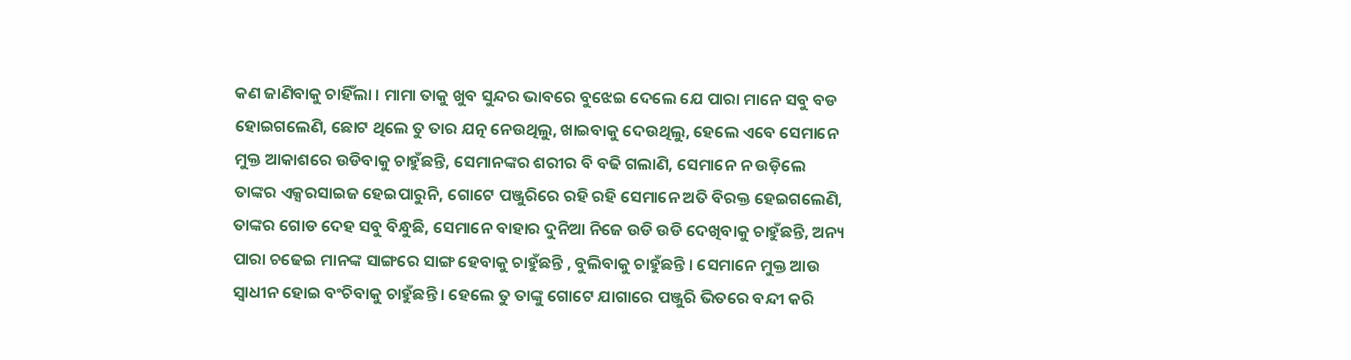କଣ ଜାଣିବାକୁ ଚାହିଁଲା । ମାମା ତାକୁ ଖୁବ ସୁନ୍ଦର ଭାବରେ ବୁଝେଇ ଦେଲେ ଯେ ପାରା ମାନେ ସବୁ ବଡ ହୋଇଗଲେଣି, ଛୋଟ ଥିଲେ ତୁ ତାର ଯତ୍ନ ନେଉଥିଲୁ, ଖାଇବାକୁ ଦେଉଥିଲୁ, ହେଲେ ଏବେ ସେମାନେ ମୁକ୍ତ ଆକାଶରେ ଉଡିବାକୁ ଚାହୁଁଛନ୍ତି, ସେମାନଙ୍କର ଶରୀର ବି ବଢି ଗଲାଣି, ସେମାନେ ନ ଉଡ଼ିଲେ ତାଙ୍କର ଏକ୍ସରସାଇଜ ହେଇପାରୁନି, ଗୋଟେ ପଞ୍ଜୁରିରେ ରହି ରହି ସେମାନେ ଅତି ବିରକ୍ତ ହେଇଗଲେଣି, ତାଙ୍କର ଗୋଡ ଦେହ ସବୁ ବିନ୍ଧୁଛି, ସେମାନେ ବାହାର ଦୁନିଆ ନିଜେ ଉଡି ଉଡି ଦେଖିବାକୁ ଚାହୁଁଛନ୍ତି, ଅନ୍ୟ ପାରା ଚଢେଇ ମାନଙ୍କ ସାଙ୍ଗରେ ସାଙ୍ଗ ହେବାକୁ ଚାହୁଁଛନ୍ତି , ବୁଲିବାକୁ ଚାହୁଁଛନ୍ତି । ସେମାନେ ମୁକ୍ତ ଆଉ ସ୍ୱାଧୀନ ହୋଇ ବଂଚିବାକୁ ଚାହୁଁଛନ୍ତି । ହେଲେ ତୁ ତାଙ୍କୁ ଗୋଟେ ଯାଗାରେ ପଞ୍ଜୁରି ଭିତରେ ବନ୍ଦୀ କରି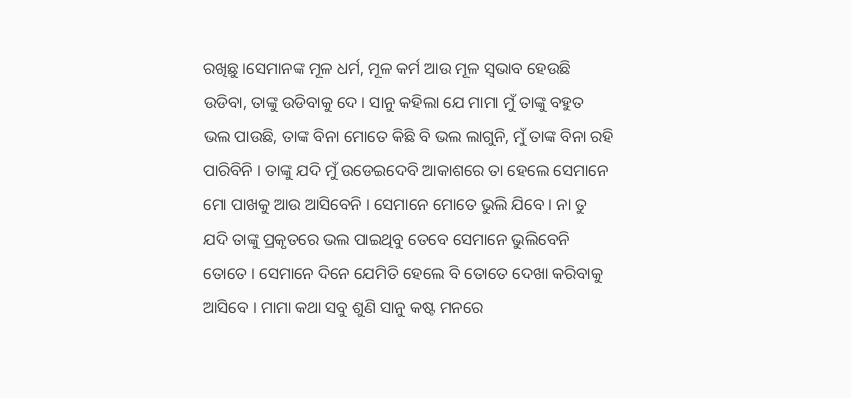ରଖିଛୁ ।ସେମାନଙ୍କ ମୂଳ ଧର୍ମ, ମୂଳ କର୍ମ ଆଉ ମୂଳ ସ୍ଵଭାବ ହେଉଛି ଉଡିବା, ତାଙ୍କୁ ଉଡିବାକୁ ଦେ । ସାନୁ କହିଲା ଯେ ମାମା ମୁଁ ତାଙ୍କୁ ବହୁତ ଭଲ ପାଉଛି, ତାଙ୍କ ବିନା ମୋତେ କିଛି ବି ଭଲ ଲାଗୁନି, ମୁଁ ତାଙ୍କ ବିନା ରହି ପାରିବିନି । ତାଙ୍କୁ ଯଦି ମୁଁ ଉଡେଇଦେବି ଆକାଶରେ ତା ହେଲେ ସେମାନେ ମୋ ପାଖକୁ ଆଉ ଆସିବେନି । ସେମାନେ ମୋତେ ଭୁଲି ଯିବେ । ନା ତୁ ଯଦି ତାଙ୍କୁ ପ୍ରକୃତରେ ଭଲ ପାଇଥିବୁ ତେବେ ସେମାନେ ଭୁଲିବେନି ତୋତେ । ସେମାନେ ଦିନେ ଯେମିତି ହେଲେ ବି ତୋତେ ଦେଖା କରିବାକୁ ଆସିବେ । ମାମା କଥା ସବୁ ଶୁଣି ସାନୁ କଷ୍ଟ ମନରେ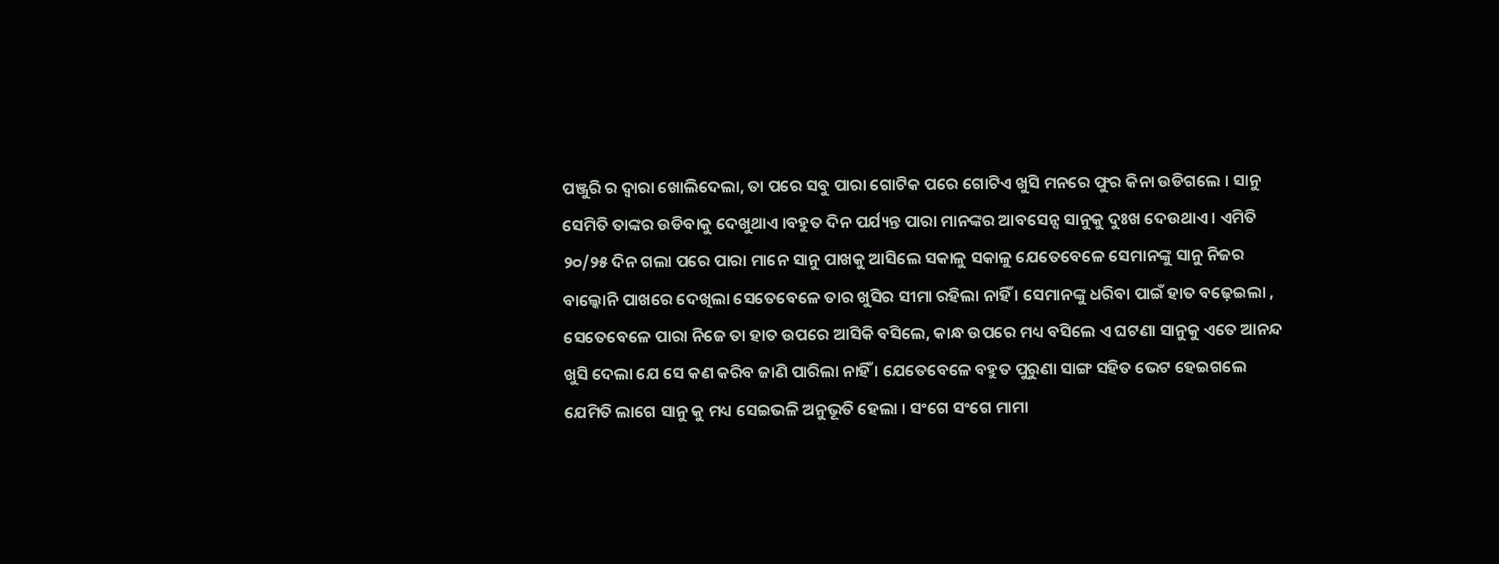ପଞ୍ଜୁରି ର ଦ୍ୱାରା ଖୋଲିଦେଲା, ତା ପରେ ସବୁ ପାରା ଗୋଟିକ ପରେ ଗୋଟିଏ ଖୁସି ମନରେ ଫୁର କିନା ଉଡିଗଲେ । ସାନୁ ସେମିତି ତାଙ୍କର ଉଡିବାକୁ ଦେଖୁଥାଏ ।ବହୁତ ଦିନ ପର୍ଯ୍ୟନ୍ତ ପାରା ମାନଙ୍କର ଆବସେନ୍ସ ସାନୁକୁ ଦୁଃଖ ଦେଉଥାଏ । ଏମିତି ୨୦/୨୫ ଦିନ ଗଲା ପରେ ପାରା ମାନେ ସାନୁ ପାଖକୁ ଆସିଲେ ସକାଳୁ ସକାଳୁ ଯେତେବେଳେ ସେମାନଙ୍କୁ ସାନୁ ନିଜର ବାଲ୍କୋନି ପାଖରେ ଦେଖିଲା ସେତେବେଳେ ତାର ଖୁସିର ସୀମା ରହିଲା ନାହିଁ । ସେମାନଙ୍କୁ ଧରିବା ପାଇଁ ହାତ ବଢ଼େଇଲା , ସେତେବେଳେ ପାରା ନିଜେ ତା ହାତ ଉପରେ ଆସିକି ବସିଲେ, କାନ୍ଧ ଉପରେ ମଧ୍ୟ ବସିଲେ ଏ ଘଟଣା ସାନୁକୁ ଏତେ ଆନନ୍ଦ ଖୁସି ଦେଲା ଯେ ସେ କଣ କରିବ ଜାଣି ପାରିଲା ନାହିଁ । ଯେତେବେଳେ ବହୁତ ପୁରୁଣା ସାଙ୍ଗ ସହିତ ଭେଟ ହେଇଗଲେ ଯେମିତି ଲାଗେ ସାନୁ କୁ ମଧ୍ୟ ସେଇଭଳି ଅନୁଭୂତି ହେଲା । ସଂଗେ ସଂଗେ ମାମା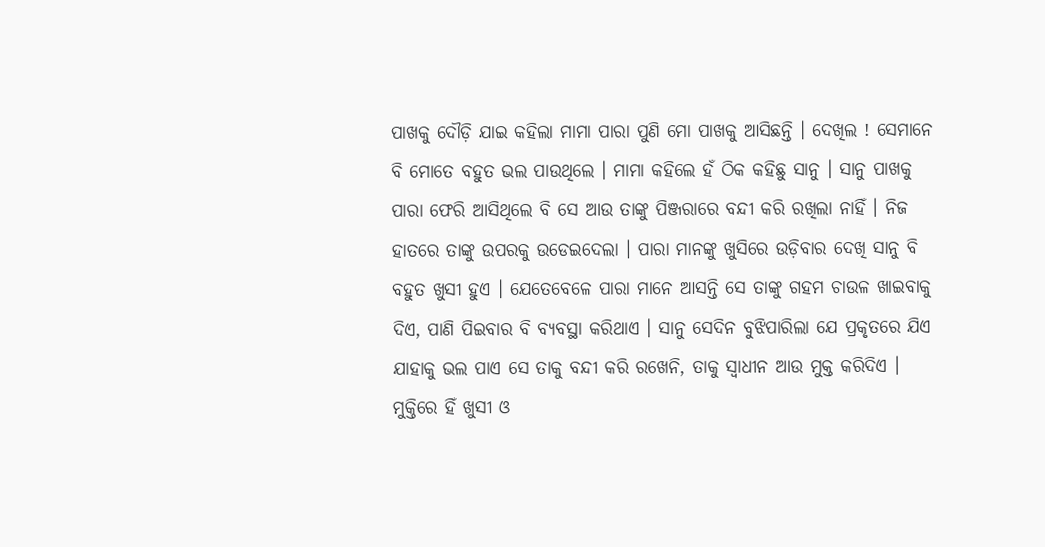ପାଖକୁ ଦୌଡ଼ି ଯାଇ କହିଲା ମାମା ପାରା ପୁଣି ମୋ ପାଖକୁ ଆସିଛନ୍ତି । ଦେଖିଲ ! ସେମାନେ ବି ମୋତେ ବହୁତ ଭଲ ପାଉଥିଲେ । ମାମା କହିଲେ ହଁ ଠିକ କହିଛୁ ସାନୁ । ସାନୁ ପାଖକୁ ପାରା ଫେରି ଆସିଥିଲେ ବି ସେ ଆଉ ତାଙ୍କୁ ପିଞ୍ଜରାରେ ବନ୍ଦୀ କରି ରଖିଲା ନାହିଁ । ନିଜ ହାତରେ ତାଙ୍କୁ ଉପରକୁ ଉଡେଇଦେଲା । ପାରା ମାନଙ୍କୁ ଖୁସିରେ ଉଡ଼ିବାର ଦେଖି ସାନୁ ବି ବହୁତ ଖୁସୀ ହୁଏ । ଯେତେବେଳେ ପାରା ମାନେ ଆସନ୍ତି ସେ ତାଙ୍କୁ ଗହମ ଚାଉଳ ଖାଇବାକୁ ଦିଏ, ପାଣି ପିଇବାର ବି ବ୍ୟବସ୍ଥା କରିଥାଏ । ସାନୁ ସେଦିନ ବୁଝିପାରିଲା ଯେ ପ୍ରକୃତରେ ଯିଏ ଯାହାକୁ ଭଲ ପାଏ ସେ ତାକୁ ବନ୍ଦୀ କରି ରଖେନି, ତାକୁ ସ୍ୱାଧୀନ ଆଉ ମୁକ୍ତ କରିଦିଏ । ମୁକ୍ତିରେ ହିଁ ଖୁସୀ ଓ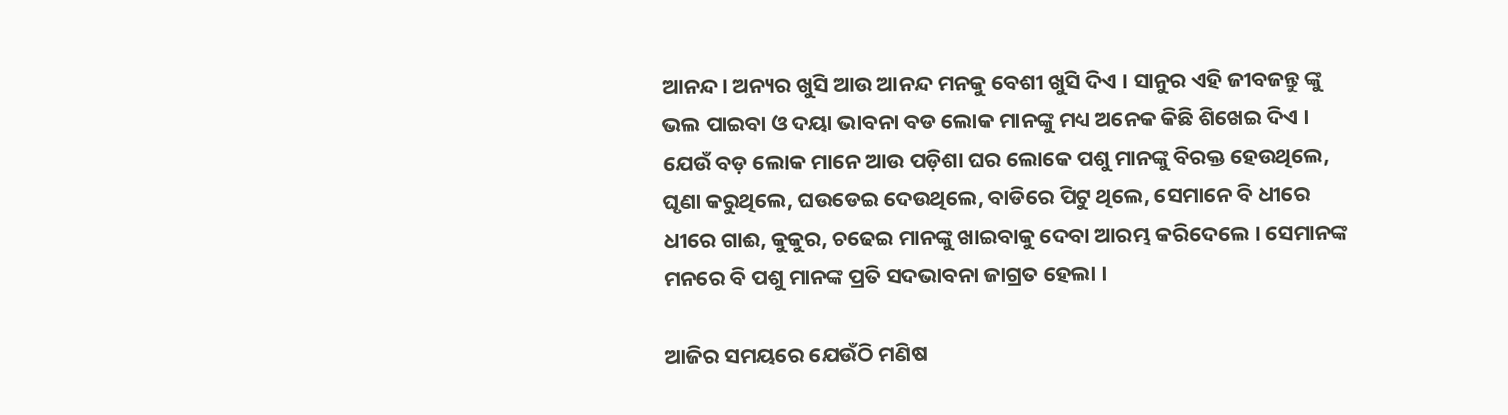ଆନନ୍ଦ। ଅନ୍ୟର ଖୁସି ଆଉ ଆନନ୍ଦ ମନକୁ ବେଶୀ ଖୁସି ଦିଏ । ସାନୁର ଏହି ଜୀବଜନ୍ତୁ ଙ୍କୁ ଭଲ ପାଇବା ଓ ଦୟା ଭାବନା ବଡ ଲୋକ ମାନଙ୍କୁ ମଧ୍ୟ ଅନେକ କିଛି ଶିଖେଇ ଦିଏ । ଯେଉଁ ବଡ଼ ଲୋକ ମାନେ ଆଉ ପଡ଼ିଶା ଘର ଲୋକେ ପଶୁ ମାନଙ୍କୁ ବିରକ୍ତ ହେଉଥିଲେ, ଘୃଣା କରୁଥିଲେ, ଘଉଡେଇ ଦେଉଥିଲେ, ବାଡିରେ ପିଟୁ ଥିଲେ, ସେମାନେ ବି ଧୀରେ ଧୀରେ ଗାଈ, କୁକୁର, ଚଢେଇ ମାନଙ୍କୁ ଖାଇବାକୁ ଦେବା ଆରମ୍ଭ କରିଦେଲେ । ସେମାନଙ୍କ ମନରେ ବି ପଶୁ ମାନଙ୍କ ପ୍ରତି ସଦଭାବନା ଜାଗ୍ରତ ହେଲା ।

ଆଜିର ସମୟରେ ଯେଉଁଠି ମଣିଷ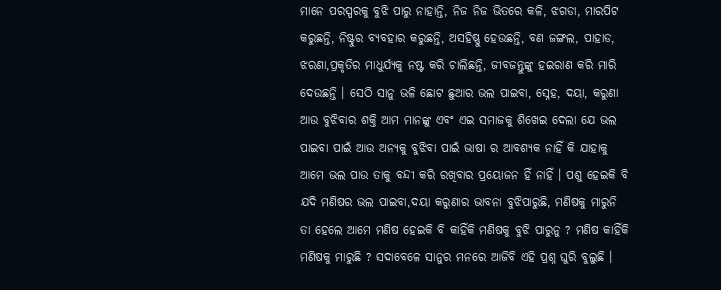ମାନେ ପରସ୍ପରକୁ ବୁଝି ପାରୁ ନାହାନ୍ତି, ନିଜ ନିଜ ଭିତରେ କଳି, ଝଗଡା, ମାରପିଟ କରୁଛନ୍ତି, ନିଷ୍ଟୁର ବ୍ୟବହାର କରୁଛନ୍ତି, ଅସହିଷ୍ଣୁ ହେଉଛନ୍ତି, ବଣ ଜଙ୍ଗଲ, ପାହାଡ, ଝରଣା,ପ୍ରକୃତିର ମାଧୁର୍ଯ୍ୟକୁ ନଷ୍ଟ କରି ଚାଲିଛନ୍ତି, ଜୀବଜନ୍ତୁଙ୍କୁ ହଇରାଣ କରି ମାରି ଦେଉଛନ୍ତି । ସେଠି ସାନୁ ଭଳି ଛୋଟ ଛୁଆର ଭଲ ପାଇବା, ସ୍ନେହ, ଦୟା, କରୁଣା ଆଉ ବୁଝିବାର ଶକ୍ତି ଆମ ମାନଙ୍କୁ ଏବଂ ଏଇ ସମାଜକୁ ଶିଖେଇ ଦେଲା ଯେ ଭଲ ପାଇବା ପାଇଁ ଆଉ ଅନ୍ୟକୁ ବୁଝିବା ପାଇଁ ଭାଷା ର ଆବଶ୍ୟକ ନାହିଁ କି ଯାହାକୁ ଆମେ ଭଲ ପାଉ ତାକୁ ବନ୍ଦୀ କରି ରଖିବାର ପ୍ରୟୋଜନ ହିଁ ନାହିଁ । ପଶୁ ହେଇକି ବି ଯଦି ମଣିଷର ଭଲ ପାଇବା,ଦୟା କରୁଣାର ଭାବନା ବୁଝିପାରୁଛି, ମଣିଷକୁ ମାରୁନି ତା ହେଲେ ଆମେ ମଣିଷ ହେଇକି ବି କାହିଁକି ମଣିଷକୁ ବୁଝି ପାରୁନୁ ? ମଣିଷ କାହିଁକି ମଣିଷକୁ ମାରୁଛି ? ସଦାବେଳେ ସାନୁର ମନରେ ଆଜିବି ଏହି ପ୍ରଶ୍ନ ଘୁରି ବୁଲୁଛି ।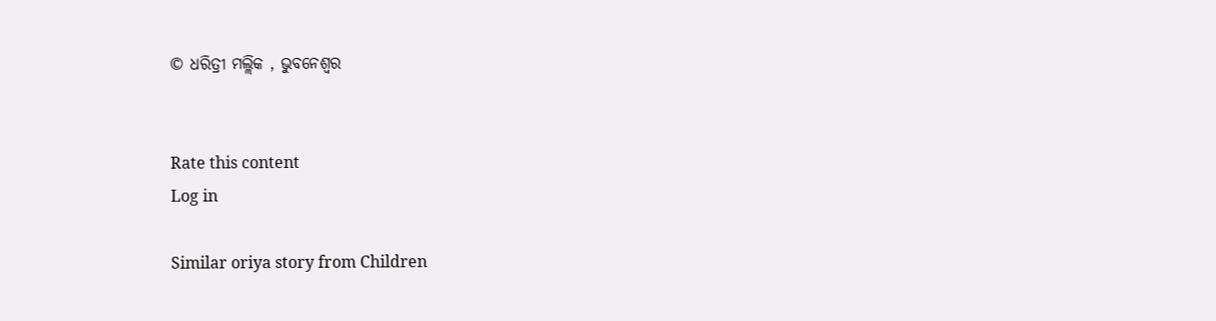© ଧରିତ୍ରୀ ମଲ୍ଲିକ , ଭୁବନେଶ୍ୱର


Rate this content
Log in

Similar oriya story from Children